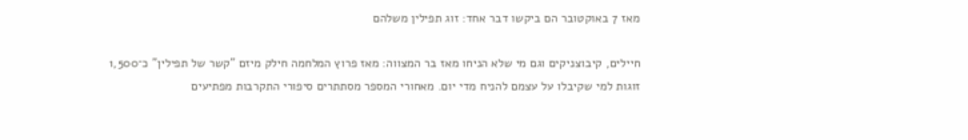מאז 7 באוקטובר הם ביקשו דבר אחד: זוג תפילין משלהם

חיילים, קיבוצניקים וגם מי שלא הניחו מאז בר המצווה: מאז פרוץ המלחמה חילק מיזם "קשר של תפילין" כ־1,500 זוגות למי שקיבלו על עצמם להניח מדי יום. מאחורי המספר מסתתרים סיפורי התקרבות מפתיעים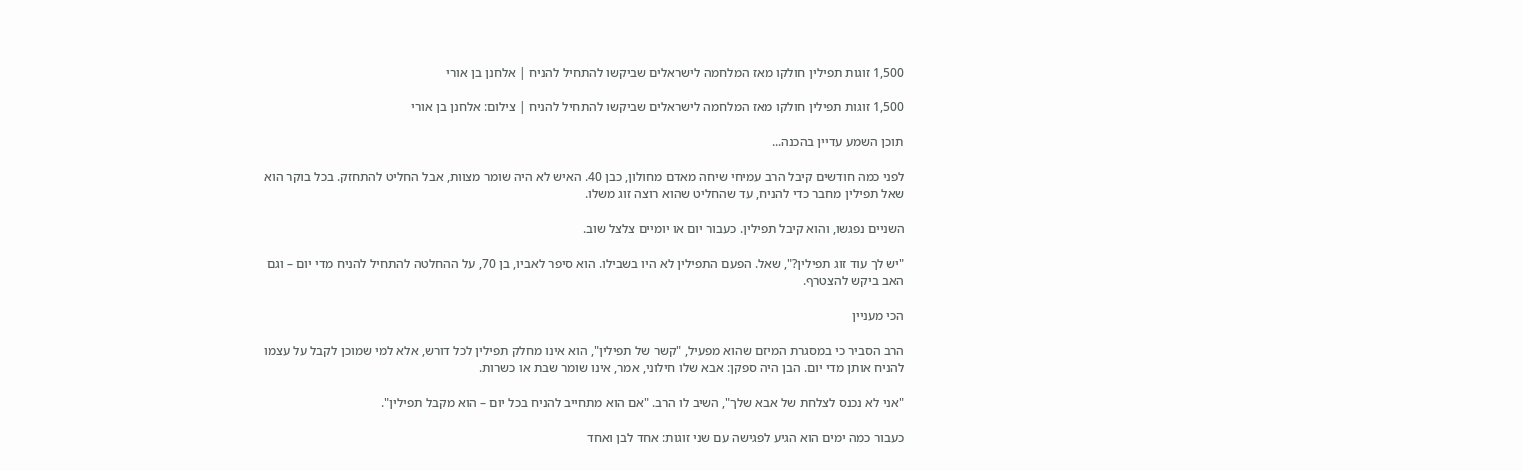1,500 זוגות תפילין חולקו מאז המלחמה לישראלים שביקשו להתחיל להניח | אלחנן בן אורי

1,500 זוגות תפילין חולקו מאז המלחמה לישראלים שביקשו להתחיל להניח | צילום: אלחנן בן אורי

תוכן השמע עדיין בהכנה...

לפני כמה חודשים קיבל הרב עמיחי שיחה מאדם מחולון, כבן 40. האיש לא היה שומר מצוות, אבל החליט להתחזק. בכל בוקר הוא שאל תפילין מחבר כדי להניח, עד שהחליט שהוא רוצה זוג משלו.

השניים נפגשו, והוא קיבל תפילין. כעבור יום או יומיים צלצל שוב.

"יש לך עוד זוג תפילין?", שאל. הפעם התפילין לא היו בשבילו. הוא סיפר לאביו, בן 70, על ההחלטה להתחיל להניח מדי יום – וגם האב ביקש להצטרף.

הכי מעניין

הרב הסביר כי במסגרת המיזם שהוא מפעיל, "קשר של תפילין", הוא אינו מחלק תפילין לכל דורש, אלא למי שמוכן לקבל על עצמו להניח אותן מדי יום. הבן היה ספקן: אבא שלו חילוני, אמר, אינו שומר שבת או כשרות.

"אני לא נכנס לצלחת של אבא שלך", השיב לו הרב. "אם הוא מתחייב להניח בכל יום – הוא מקבל תפילין".

כעבור כמה ימים הוא הגיע לפגישה עם שני זוגות: אחד לבן ואחד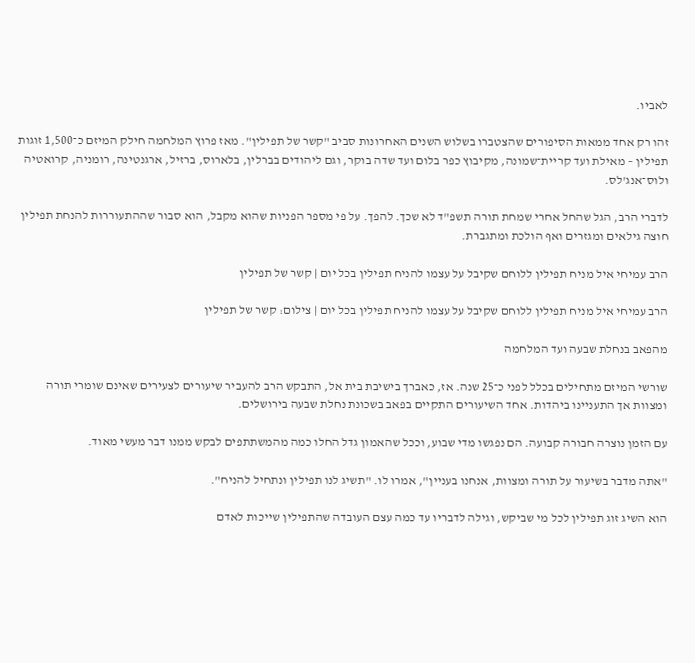לאביו.

זהו רק אחד ממאות הסיפורים שהצטברו בשלוש השנים האחרונות סביב "קשר של תפילין". מאז פרוץ המלחמה חילק המיזם כ־1,500 זוגות תפילין – מאילת ועד קריית־שמונה, מקיבוץ כפר בלום ועד שדה בוקר, וגם ליהודים בברלין, בלארוס, ברזיל, ארגנטינה, רומניה, קרואטיה ולוס־אנג'לס.

לדברי הרב, הגל שהחל אחרי שמחת תורה תשפ"ד לא שכך. להפך. על פי מספר הפניות שהוא מקבל, הוא סבור שההתעוררות להנחת תפילין חוצה גילאים ומגזרים ואף הולכת ומתגברת.

הרב עמיחי איל מניח תפילין ללוחם שקיבל על עצמו להניח תפילין בכל יום | קשר של תפילין

הרב עמיחי איל מניח תפילין ללוחם שקיבל על עצמו להניח תפילין בכל יום | צילום: קשר של תפילין

מהפאב בנחלת שבעה ועד המלחמה

שורשי המיזם מתחילים בכלל לפני כ־25 שנה. אז, כאברך בישיבת בית אל, התבקש הרב להעביר שיעורים לצעירים שאינם שומרי תורה ומצוות אך התעניינו ביהדות. אחד השיעורים התקיים בפאב בשכונת נחלת שבעה בירושלים.

עם הזמן נוצרה חבורה קבועה. הם נפגשו מדי שבוע, וככל שהאמון גדל החלו כמה מהמשתתפים לבקש ממנו דבר מעשי מאוד.

"אתה מדבר בשיעור על תורה ומצוות, אנחנו בעניין", אמרו לו. "תשיג לנו תפילין ונתחיל להניח".

הוא השיג זוג תפילין לכל מי שביקש, וגילה לדבריו עד כמה עצם העובדה שהתפילין שייכות לאדם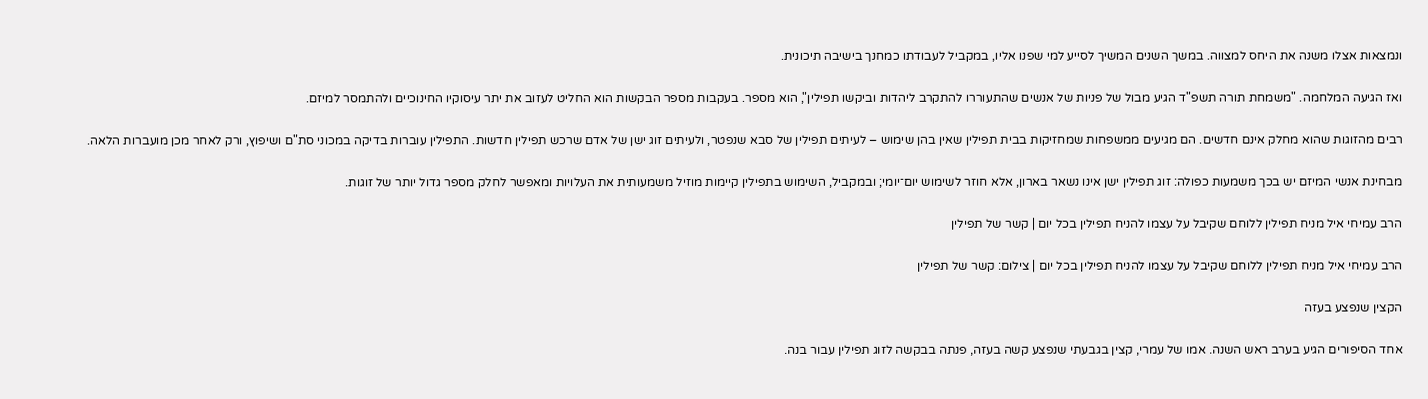ונמצאות אצלו משנה את היחס למצווה. במשך השנים המשיך לסייע למי שפנו אליו, במקביל לעבודתו כמחנך בישיבה תיכונית.

ואז הגיעה המלחמה. "משמחת תורה תשפ"ד הגיע מבול של פניות של אנשים שהתעוררו להתקרב ליהדות וביקשו תפילין", הוא מספר. בעקבות מספר הבקשות הוא החליט לעזוב את יתר עיסוקיו החינוכיים ולהתמסר למיזם.

רבים מהזוגות שהוא מחלק אינם חדשים. הם מגיעים ממשפחות שמחזיקות בבית תפילין שאין בהן שימוש – לעיתים תפילין של סבא שנפטר, ולעיתים זוג ישן של אדם שרכש תפילין חדשות. התפילין עוברות בדיקה במכוני סת"ם ושיפוץ, ורק לאחר מכן מועברות הלאה.

מבחינת אנשי המיזם יש בכך משמעות כפולה: זוג תפילין ישן אינו נשאר בארון, אלא חוזר לשימוש יום־יומי; ובמקביל, השימוש בתפילין קיימות מוזיל משמעותית את העלויות ומאפשר לחלק מספר גדול יותר של זוגות.

הרב עמיחי איל מניח תפילין ללוחם שקיבל על עצמו להניח תפילין בכל יום | קשר של תפילין

הרב עמיחי איל מניח תפילין ללוחם שקיבל על עצמו להניח תפילין בכל יום | צילום: קשר של תפילין

הקצין שנפצע בעזה

אחד הסיפורים הגיע בערב ראש השנה. אמו של עמרי, קצין בגבעתי שנפצע קשה בעזה, פנתה בבקשה לזוג תפילין עבור בנה.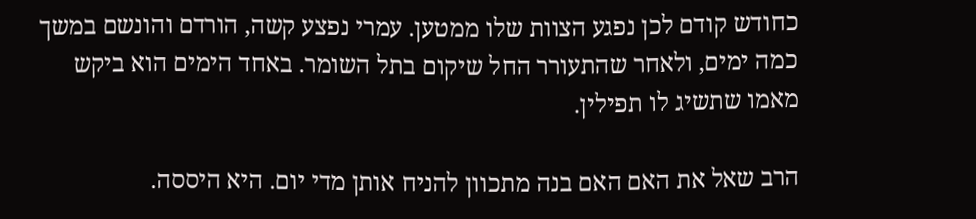כחודש קודם לכן נפגע הצוות שלו ממטען. עמרי נפצע קשה, הורדם והונשם במשך כמה ימים, ולאחר שהתעורר החל שיקום בתל השומר. באחד הימים הוא ביקש מאמו שתשיג לו תפילין.

הרב שאל את האם האם בנה מתכוון להניח אותן מדי יום. היא היססה.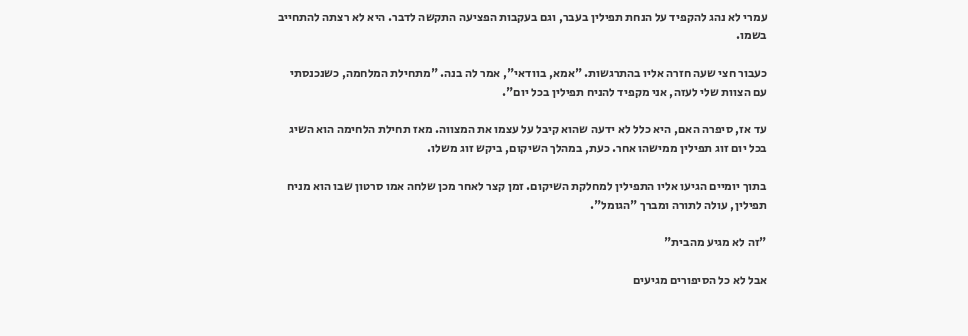עמרי לא נהג להקפיד על הנחת תפילין בעבר, וגם בעקבות הפציעה התקשה לדבר. היא לא רצתה להתחייב בשמו.

כעבור חצי שעה חזרה אליו בהתרגשות. "אמא, בוודאי", אמר לה בנה. "מתחילת המלחמה, כשנכנסתי עם הצוות שלי לעזה, אני מקפיד להניח תפילין בכל יום".

עד אז, סיפרה האם, היא כלל לא ידעה שהוא קיבל על עצמו את המצווה. מאז תחילת הלחימה הוא השיג בכל יום זוג תפילין ממישהו אחר. כעת, במהלך השיקום, ביקש זוג משלו.

בתוך יומיים הגיעו אליו התפילין למחלקת השיקום. זמן קצר לאחר מכן שלחה אמו סרטון שבו הוא מניח תפילין, עולה לתורה ומברך "הגומל".

"זה לא מגיע מהבית"

אבל לא כל הסיפורים מגיעים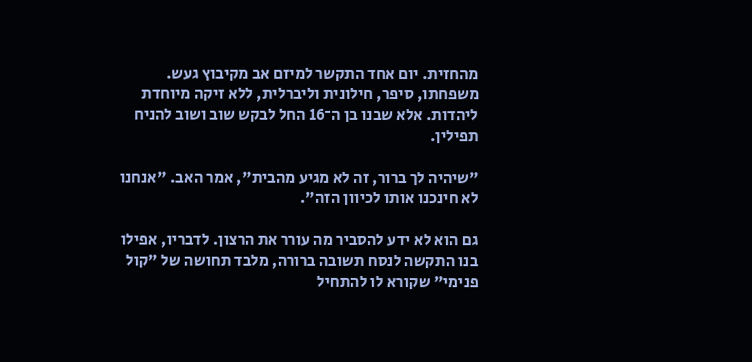מהחזית. יום אחד התקשר למיזם אב מקיבוץ געש. משפחתו, סיפר, חילונית וליברלית, ללא זיקה מיוחדת ליהדות. אלא שבנו בן ה־16 החל לבקש שוב ושוב להניח תפילין.

"שיהיה לך ברור, זה לא מגיע מהבית", אמר האב. "אנחנו לא חינכנו אותו לכיוון הזה".

גם הוא לא ידע להסביר מה עורר את הרצון. לדבריו, אפילו בנו התקשה לנסח תשובה ברורה, מלבד תחושה של "קול פנימי" שקורא לו להתחיל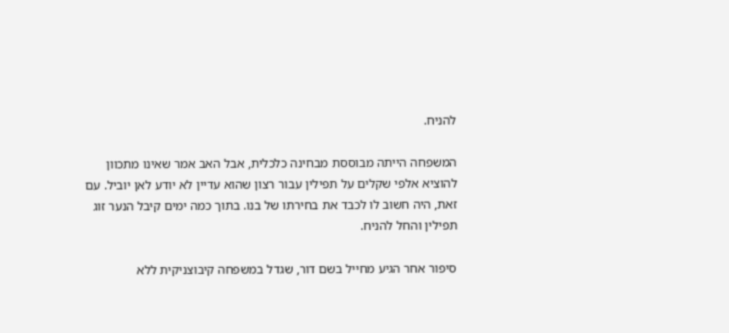להניח.

המשפחה הייתה מבוססת מבחינה כלכלית, אבל האב אמר שאינו מתכוון להוציא אלפי שקלים על תפילין עבור רצון שהוא עדיין לא יודע לאן יוביל. עם זאת, היה חשוב לו לכבד את בחירתו של בנו. בתוך כמה ימים קיבל הנער זוג תפילין והחל להניח.

סיפור אחר הגיע מחייל בשם דור, שגדל במשפחה קיבוצניקית ללא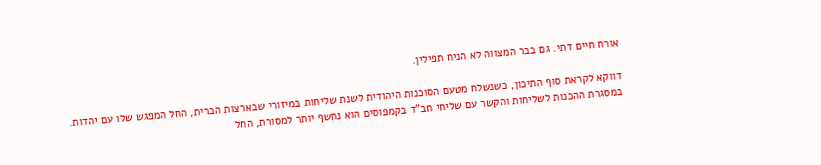אורח חיים דתי. גם בבר המצווה לא הניח תפילין.

דווקא לקראת סוף התיכון, כשנשלח מטעם הסוכנות היהודית לשנת שליחות במיזורי שבארצות הברית, החל המפגש שלו עם יהדות. במסגרת ההכנות לשליחות והקשר עם שליחי חב"ד בקמפוסים הוא נחשף יותר למסורת, החל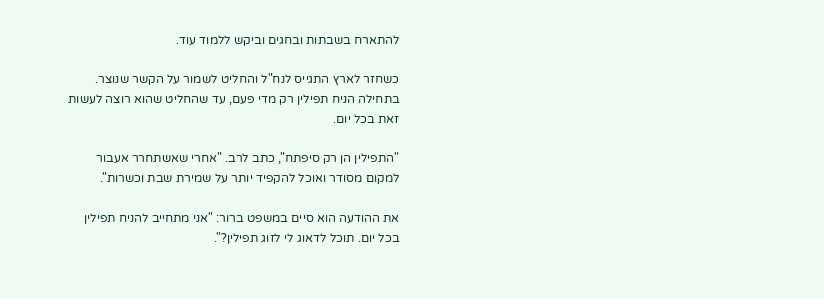להתארח בשבתות ובחגים וביקש ללמוד עוד.

כשחזר לארץ התגייס לנח"ל והחליט לשמור על הקשר שנוצר. בתחילה הניח תפילין רק מדי פעם, עד שהחליט שהוא רוצה לעשות זאת בכל יום.

"התפילין הן רק סיפתח", כתב לרב. "אחרי שאשתחרר אעבור למקום מסודר ואוכל להקפיד יותר על שמירת שבת וכשרות".

את ההודעה הוא סיים במשפט ברור: "אני מתחייב להניח תפילין בכל יום. תוכל לדאוג לי לזוג תפילין?".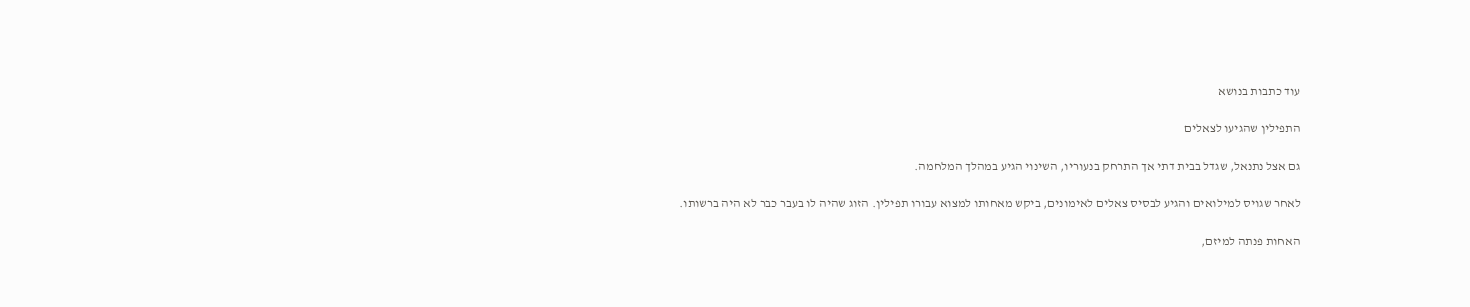עוד כתבות בנושא

התפילין שהגיעו לצאלים

גם אצל נתנאל, שגדל בבית דתי אך התרחק בנעוריו, השינוי הגיע במהלך המלחמה.

לאחר שגויס למילואים והגיע לבסיס צאלים לאימונים, ביקש מאחותו למצוא עבורו תפילין. הזוג שהיה לו בעבר כבר לא היה ברשותו.

האחות פנתה למיזם,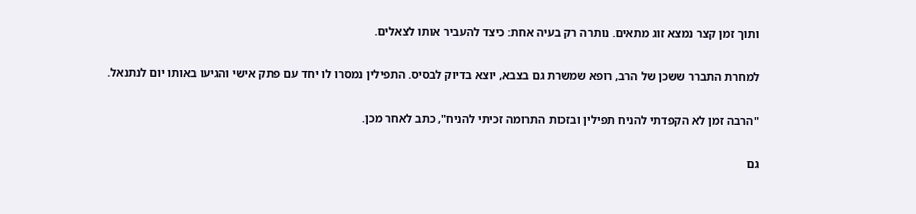ותוך זמן קצר נמצא זוג מתאים. נותרה רק בעיה אחת: כיצד להעביר אותו לצאלים.

למחרת התברר ששכן של הרב, רופא שמשרת גם בצבא, יוצא בדיוק לבסיס. התפילין נמסרו לו יחד עם פתק אישי והגיעו באותו יום לנתנאל.

"הרבה זמן לא הקפדתי להניח תפילין ובזכות התרומה זכיתי להניח", כתב לאחר מכן.

גם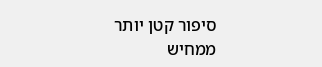סיפור קטן יותר ממחיש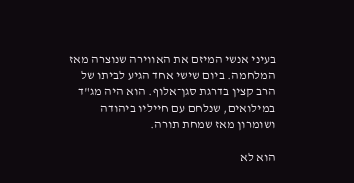בעיני אנשי המיזם את האווירה שנוצרה מאז המלחמה. ביום שישי אחד הגיע לביתו של הרב קצין בדרגת סגן־אלוף. הוא היה מג"ד במילואים, שנלחם עם חייליו ביהודה ושומרון מאז שמחת תורה.

הוא לא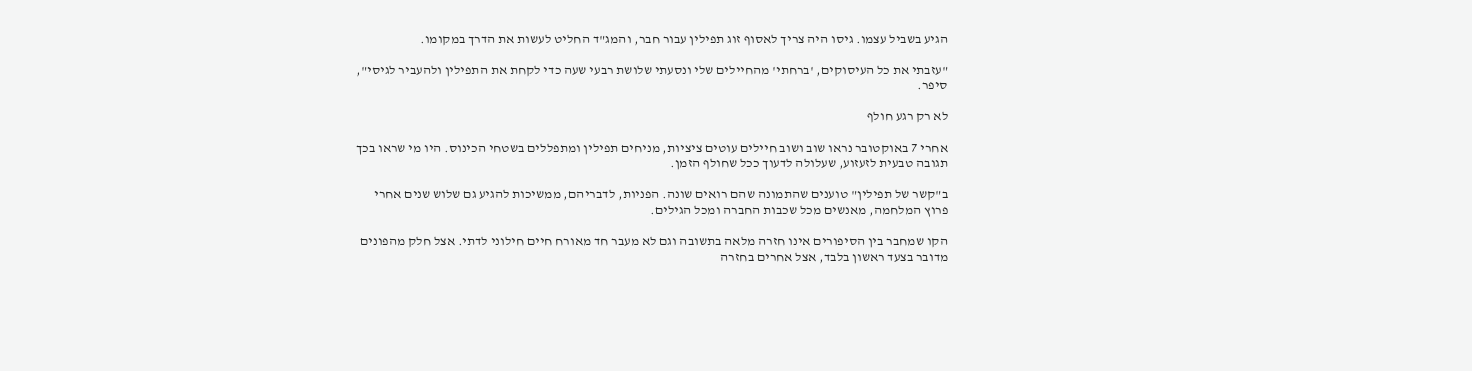הגיע בשביל עצמו. גיסו היה צריך לאסוף זוג תפילין עבור חבר, והמג"ד החליט לעשות את הדרך במקומו.

"עזבתי את כל העיסוקים, 'ברחתי' מהחיילים שלי ונסעתי שלושת רבעי שעה כדי לקחת את התפילין ולהעביר לגיסי", סיפר.

לא רק רגע חולף

אחרי 7 באוקטובר נראו שוב ושוב חיילים עוטים ציציות, מניחים תפילין ומתפללים בשטחי הכינוס. היו מי שראו בכך תגובה טבעית לזעזוע, שעלולה לדעוך ככל שחולף הזמן.

ב"קשר של תפילין" טוענים שהתמונה שהם רואים שונה. הפניות, לדבריהם, ממשיכות להגיע גם שלוש שנים אחרי פרוץ המלחמה, מאנשים מכל שכבות החברה ומכל הגילים.

הקו שמחבר בין הסיפורים אינו חזרה מלאה בתשובה וגם לא מעבר חד מאורח חיים חילוני לדתי. אצל חלק מהפונים מדובר בצעד ראשון בלבד, אצל אחרים בחזרה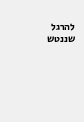להרגל שננטש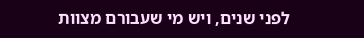לפני שנים, ויש מי שעבורם מצוות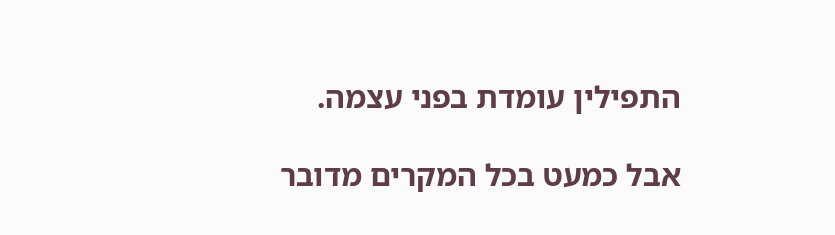התפילין עומדת בפני עצמה.

אבל כמעט בכל המקרים מדובר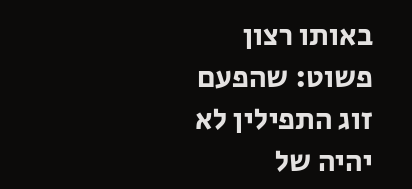באותו רצון פשוט: שהפעם זוג התפילין לא יהיה של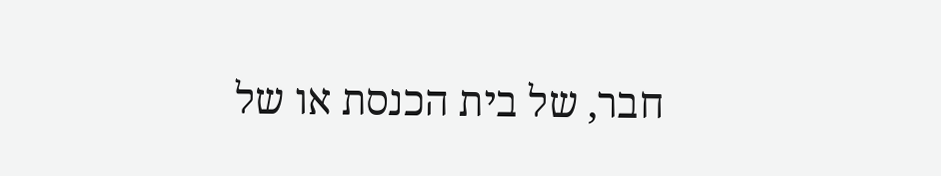חבר, של בית הכנסת או של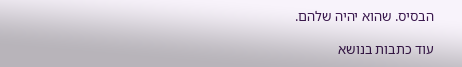הבסיס. שהוא יהיה שלהם.

עוד כתבות בנושא